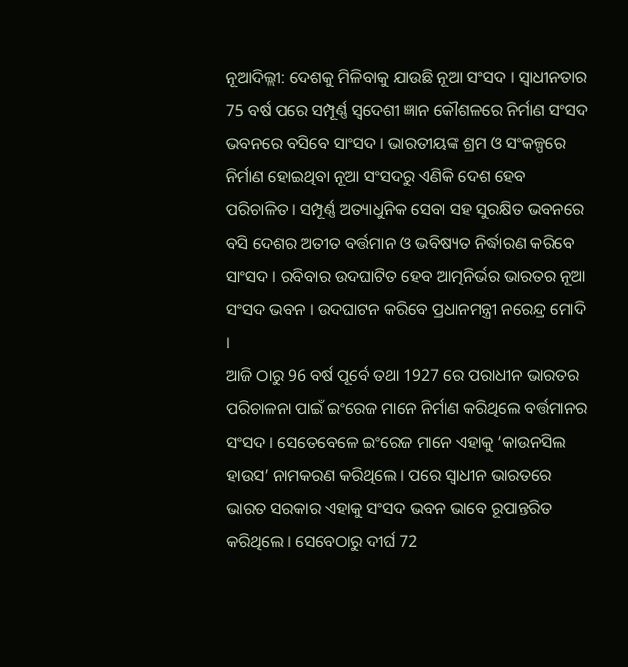ନୂଆଦିଲ୍ଲୀ: ଦେଶକୁ ମିଳିବାକୁ ଯାଉଛି ନୂଆ ସଂସଦ । ସ୍ବାଧୀନତାର 75 ବର୍ଷ ପରେ ସମ୍ପୂର୍ଣ୍ଣ ସ୍ବଦେଶୀ ଜ୍ଞାନ କୌଶଳରେ ନିର୍ମାଣ ସଂସଦ ଭବନରେ ବସିବେ ସାଂସଦ । ଭାରତୀୟଙ୍କ ଶ୍ରମ ଓ ସଂକଳ୍ପରେ ନିର୍ମାଣ ହୋଇଥିବା ନୂଆ ସଂସଦରୁ ଏଣିକି ଦେଶ ହେବ ପରିଚାଳିତ। ସମ୍ପୂର୍ଣ୍ଣ ଅତ୍ୟାଧୁନିକ ସେବା ସହ ସୁରକ୍ଷିତ ଭବନରେ ବସି ଦେଶର ଅତୀତ ବର୍ତ୍ତମାନ ଓ ଭବିଷ୍ୟତ ନିର୍ଦ୍ଧାରଣ କରିବେ ସାଂସଦ । ରବିବାର ଉଦଘାଟିତ ହେବ ଆତ୍ମନିର୍ଭର ଭାରତର ନୂଆ ସଂସଦ ଭବନ । ଉଦଘାଟନ କରିବେ ପ୍ରଧାନମନ୍ତ୍ରୀ ନରେନ୍ଦ୍ର ମୋଦି ।
ଆଜି ଠାରୁ 96 ବର୍ଷ ପୂର୍ବେ ତଥା 1927 ରେ ପରାଧୀନ ଭାରତର ପରିଚାଳନା ପାଇଁ ଇଂରେଜ ମାନେ ନିର୍ମାଣ କରିଥିଲେ ବର୍ତ୍ତମାନର ସଂସଦ । ସେତେବେଳେ ଇଂରେଜ ମାନେ ଏହାକୁ ‘କାଉନସିଲ ହାଉସ’ ନାମକରଣ କରିଥିଲେ । ପରେ ସ୍ବାଧୀନ ଭାରତରେ ଭାରତ ସରକାର ଏହାକୁ ସଂସଦ ଭବନ ଭାବେ ରୂପାନ୍ତରିତ କରିଥିଲେ । ସେବେଠାରୁ ଦୀର୍ଘ 72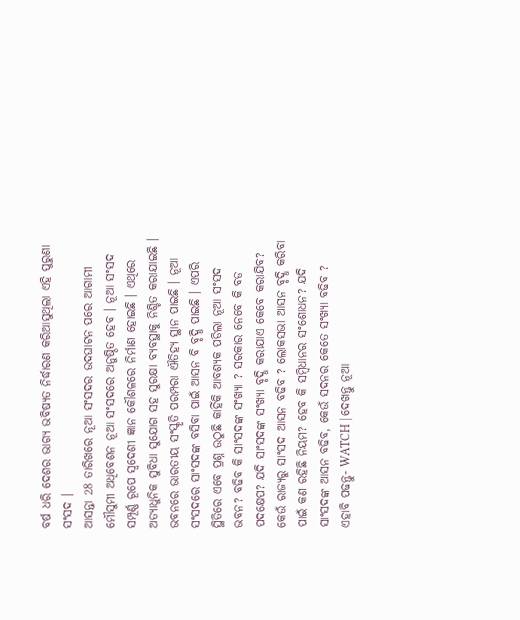ବର୍ଷ ଧରି ଦେଶର ଭାଗ୍ୟ ଭବିଷ୍ୟତ ନିର୍ଦ୍ଧାରଣ କରିଆସୁଥିଲା ଏହି ପୁରୁଣା ସଂସଦ ।
ଆସନ୍ତା 28 ତାରିଖରେ ନୂଆ ସଂସଦର ଉଦଘାଟନ ପରେ ଆଗାମୀ ମୌସୁମୀ ଅଧିବେଶନ ନୂଆ ସଂସଦରେ ଅନୁଷ୍ଠିତ ହେବ । ନୂଆ ସଂସଦ ସମ୍ପୂର୍ଣ୍ଣ ରୂପେ ସ୍ବଦେଶୀ ଜ୍ଞାନ କୌଶଳରେ ନିର୍ମାଣ ହୋଇଛି । ଏଥିରେ ଅତ୍ୟାଧୁନିକ ସୁବିଧା ସୁଯୋଗ ସହ ସୁରକ୍ଷା ବ୍ୟବସ୍ଥାକୁ ନିଶ୍ଚିତ କରାଯାଇଛି । ଭବନରେ ଭାରତୀୟ ସଂସ୍କୃତି ପରମ୍ପରା ଐତିହ୍ୟ ସ୍ଥାନ ପାଇଛି । ନୂଆ ସଂସଦରେ ସାଂସଦଙ୍କ ବସିବା ପାଇଁ ଆସନ ବି ବୃଦ୍ଧି ପାଇଛି । ଏପରି ସ୍ଥିତିରେ ଏବେ ପ୍ରଶ୍ନ ଉଠୁଛି କାହିଁକି ଆବଶ୍ୟକ ପଡିଲା ନୂଆ ସଂସଦ ଭବନ? ବଢିବ କି ସାଂସଦଙ୍କ ସଂଖ୍ୟା ? ସରକାର ନେବେ କି ବଡ ପଦକ୍ଷେପ? ଯଦି ସାଂସଦଙ୍କ ସଂଖ୍ୟା ବୃଦ୍ଧି କରାଯାଏ କେବେ କରାଯିବ? କେଉଁ ରାଜ୍ୟରୁ ସାଂସଦ ଆସନ ବଢିବ ? ଲୋକସଭା ଆସନ ବୃଦ୍ଧି କରିବା ପାଇଁ କଣ ରହିଛି ନିୟମ? ହେବ କି ସମ୍ବିଧାନର ସଂଶୋଧନ? ଯଦି ସାଂସଦଙ୍କ ଆସନ ବଢିବ, କେଉଁ ସଦନର କେତେ ସଂଖ୍ୟା ବଢିବ ?
ଏହାବି ପଢନ୍ତୁ- WATCH | ଦେଖନ୍ତୁ ନୂଆ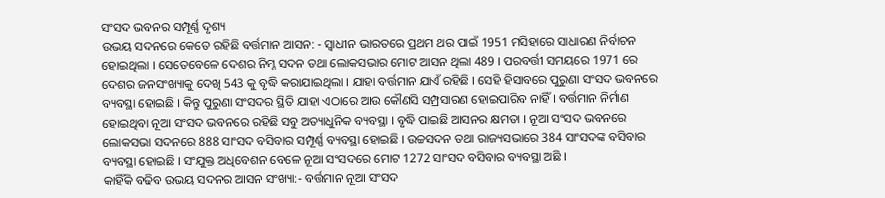ସଂସଦ ଭବନର ସମ୍ପୂର୍ଣ୍ଣ ଦୃଶ୍ୟ
ଉଭୟ ସଦନରେ କେତେ ରହିଛି ବର୍ତ୍ତମାନ ଆସନ: - ସ୍ବାଧୀନ ଭାରତରେ ପ୍ରଥମ ଥର ପାଇଁ 1951 ମସିହାରେ ସାଧାରଣ ନିର୍ବାଚନ ହୋଇଥିଲା । ସେତେବେଳେ ଦେଶର ନିମ୍ନ ସଦନ ତଥା ଲୋକସଭାର ମୋଟ ଆସନ ଥିଲା 489 । ପରବର୍ତ୍ତୀ ସମୟରେ 1971 ରେ ଦେଶର ଜନସଂଖ୍ୟାକୁ ଦେଖି 543 କୁ ବୃଦ୍ଧି କରାଯାଇଥିଲା । ଯାହା ବର୍ତ୍ତମାନ ଯାଏଁ ରହିଛି । ସେହି ହିସାବରେ ପୁରୁଣା ସଂସଦ ଭବନରେ ବ୍ୟବସ୍ଥା ହୋଇଛି । କିନ୍ତୁ ପୁରୁଣା ସଂସଦର ସ୍ଥିତି ଯାହା ଏଠାରେ ଆଉ କୌଣସି ସମ୍ପ୍ରସାରଣ ହୋଇପାରିବ ନାହିଁ । ବର୍ତ୍ତମାନ ନିର୍ମାଣ ହୋଇଥିବା ନୂଆ ସଂସଦ ଭବନରେ ରହିଛି ସବୁ ଅତ୍ୟାଧୁନିକ ବ୍ୟବସ୍ଥା । ବୃଦ୍ଧି ପାଇଛି ଆସନର କ୍ଷମତା । ନୂଆ ସଂସଦ ଭବନରେ ଲୋକସଭା ସଦନରେ 888 ସାଂସଦ ବସିବାର ସମ୍ପୂର୍ଣ୍ଣ ବ୍ୟବସ୍ଥା ହୋଇଛି । ଉଚ୍ଚସଦନ ତଥା ରାଜ୍ୟସଭାରେ 384 ସାଂସଦଙ୍କ ବସିବାର ବ୍ୟବସ୍ଥା ହୋଇଛି । ସଂଯୁକ୍ତ ଅଧିବେଶନ ବେଳେ ନୂଆ ସଂସଦରେ ମୋଟ 1272 ସାଂସଦ ବସିବାର ବ୍ୟବସ୍ଥା ଅଛି ।
କାହିଁକି ବଢିବ ଉଭୟ ସଦନର ଆସନ ସଂଖ୍ୟା:- ବର୍ତ୍ତମାନ ନୂଆ ସଂସଦ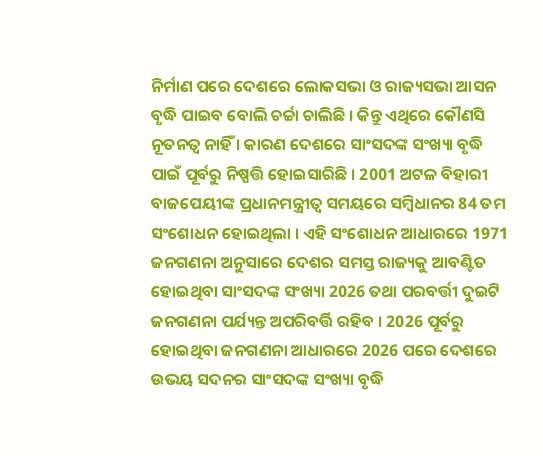ନିର୍ମାଣ ପରେ ଦେଶରେ ଲୋକସଭା ଓ ରାଜ୍ୟସଭା ଆସନ ବୃଦ୍ଧି ପାଇବ ବୋଲି ଚର୍ଚ୍ଚା ଚାଲିଛି । କିନ୍ତୁ ଏଥିରେ କୌଣସି ନୂତନତ୍ବ ନାହିଁ । କାରଣ ଦେଶରେ ସାଂସଦଙ୍କ ସଂଖ୍ୟା ବୃଦ୍ଧି ପାଇଁ ପୂର୍ବରୁ ନିଷ୍ପତ୍ତି ହୋଇସାରିଛି । 2001 ଅଟଳ ବିହାରୀ ବାଜପେୟୀଙ୍କ ପ୍ରଧାନମନ୍ତ୍ରୀତ୍ବ ସମୟରେ ସମ୍ବିଧାନର 84 ତମ ସଂଶୋଧନ ହୋଇଥିଲା । ଏହି ସଂଶୋଧନ ଆଧାରରେ 1971 ଜନଗଣନା ଅନୁସାରେ ଦେଶର ସମସ୍ତ ରାଜ୍ୟକୁ ଆବଣ୍ଟିତ ହୋଇଥିବା ସାଂସଦଙ୍କ ସଂଖ୍ୟା 2026 ତଥା ପରବର୍ତ୍ତୀ ଦୁଇଟି ଜନଗଣନା ପର୍ଯ୍ୟନ୍ତ ଅପରିବର୍ତ୍ତି ରହିବ । 2026 ପୂର୍ବରୁ ହୋଇଥିବା ଜନଗଣନା ଆଧାରରେ 2026 ପରେ ଦେଶରେ ଉଭୟ ସଦନର ସାଂସଦଙ୍କ ସଂଖ୍ୟା ବୃଦ୍ଧି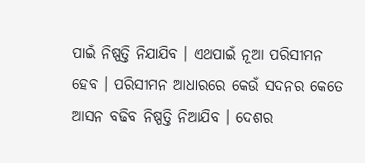ପାଇଁ ନିଷ୍ପତ୍ତି ନିଯାଯିବ । ଏଥପାଇଁ ନୂଆ ପରିସୀମନ ହେବ । ପରିସୀମନ ଆଧାରରେ କେଉଁ ସଦନର କେତେ ଆସନ ବଢିବ ନିଷ୍ପତ୍ତି ନିଆଯିବ । ଦେଶର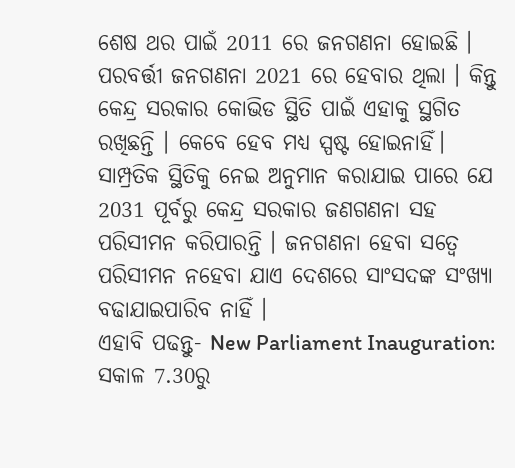ଶେଷ ଥର ପାଇଁ 2011 ରେ ଜନଗଣନା ହୋଇଛି । ପରବର୍ତ୍ତୀ ଜନଗଣନା 2021 ରେ ହେବାର ଥିଲା । କିନ୍ତୁ କେନ୍ଦ୍ର ସରକାର କୋଭିଡ ସ୍ଥିତି ପାଇଁ ଏହାକୁ ସ୍ଥଗିତ ରଖିଛନ୍ତି । କେବେ ହେବ ମଧ୍ୟ ସ୍ପଷ୍ଟ ହୋଇନାହିଁ। ସାମ୍ପ୍ରତିକ ସ୍ଥିତିକୁ ନେଇ ଅନୁମାନ କରାଯାଇ ପାରେ ଯେ 2031 ପୂର୍ବରୁ କେନ୍ଦ୍ର ସରକାର ଜଣଗଣନା ସହ ପରିସୀମନ କରିପାରନ୍ତି । ଜନଗଣନା ହେବା ସତ୍ବେ ପରିସୀମନ ନହେବା ଯାଏ ଦେଶରେ ସାଂସଦଙ୍କ ସଂଖ୍ୟା ବଢାଯାଇପାରିବ ନାହିଁ ।
ଏହାବି ପଢନ୍ତୁ- New Parliament Inauguration: ସକାଳ 7.30ରୁ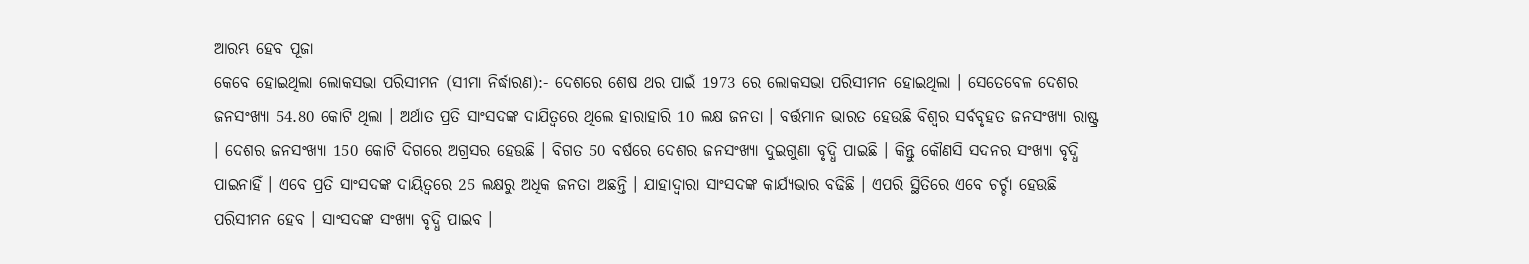ଆରମ୍ଭ ହେବ ପୂଜା
କେବେ ହୋଇଥିଲା ଲୋକସଭା ପରିସୀମନ (ସୀମା ନିର୍ଦ୍ଧାରଣ):- ଦେଶରେ ଶେଷ ଥର ପାଇଁ 1973 ରେ ଲୋକସଭା ପରିସୀମନ ହୋଇଥିଲା । ସେତେବେଳ ଦେଶର ଜନସଂଖ୍ୟା 54.80 କୋଟି ଥିଲା । ଅର୍ଥାତ ପ୍ରତି ସାଂସଦଙ୍କ ଦାଯିତ୍ବରେ ଥିଲେ ହାରାହାରି 10 ଲକ୍ଷ ଜନତା । ବର୍ତ୍ତମାନ ଭାରତ ହେଉଛି ବିଶ୍ବର ସର୍ବବୃହତ ଜନସଂଖ୍ୟା ରାଷ୍ଟ୍ର । ଦେଶର ଜନସଂଖ୍ୟା 150 କୋଟି ଦିଗରେ ଅଗ୍ରସର ହେଉଛି । ବିଗତ 50 ବର୍ଷରେ ଦେଶର ଜନସଂଖ୍ୟା ଦୁଇଗୁଣା ବୃଦ୍ଧି ପାଇଛି । କିନ୍ତୁ କୌଣସି ସଦନର ସଂଖ୍ୟା ବୃଦ୍ଧି ପାଇନାହିଁ । ଏବେ ପ୍ରତି ସାଂସଦଙ୍କ ଦାୟିତ୍ବରେ 25 ଲକ୍ଷରୁ ଅଧିକ ଜନତା ଅଛନ୍ତି । ଯାହାଦ୍ବାରା ସାଂସଦଙ୍କ କାର୍ଯ୍ୟଭାର ବଢିଛି । ଏପରି ସ୍ଥିତିରେ ଏବେ ଚର୍ଚ୍ଚା ହେଉଛି ପରିସୀମନ ହେବ । ସାଂସଦଙ୍କ ସଂଖ୍ୟା ବୃଦ୍ଧି ପାଇବ ।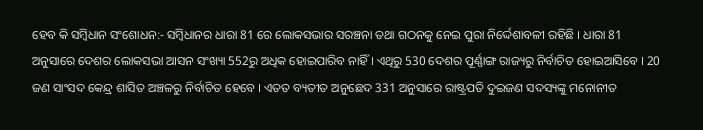ହେବ କି ସମ୍ବିଧାନ ସଂଶୋଧନ:- ସମ୍ବିଧାନର ଧାରା 81 ରେ ଲୋକସଭାର ସରଞ୍ଚନା ତଥା ଗଠନକୁ ନେଇ ପୁରା ନିର୍ଦ୍ଦେଶାବଳୀ ରହିଛି । ଧାରା 81 ଅନୁସାରେ ଦେଶର ଲୋକସଭା ଆସନ ସଂଖ୍ୟା 552ରୁ ଅଧିକ ହୋଇପାରିବ ନାହିଁ । ଏଥିରୁ 530 ଦେଶର ପୂର୍ଣ୍ଣାଙ୍ଗ ରାଜ୍ୟରୁ ନିର୍ବାଚିତ ହୋଇଆସିବେ । 20 ଜଣ ସାଂସଦ କେନ୍ଦ୍ର ଶାସିତ ଅଞ୍ଚଳରୁ ନିର୍ବାଚିତ ହେବେ । ଏତତ ବ୍ୟତୀତ ଅନୁଛେଦ 331 ଅନୁସାରେ ରାଷ୍ଟ୍ରପତି ଦୁଇଜଣ ସଦସ୍ୟଙ୍କୁ ମନୋନୀତ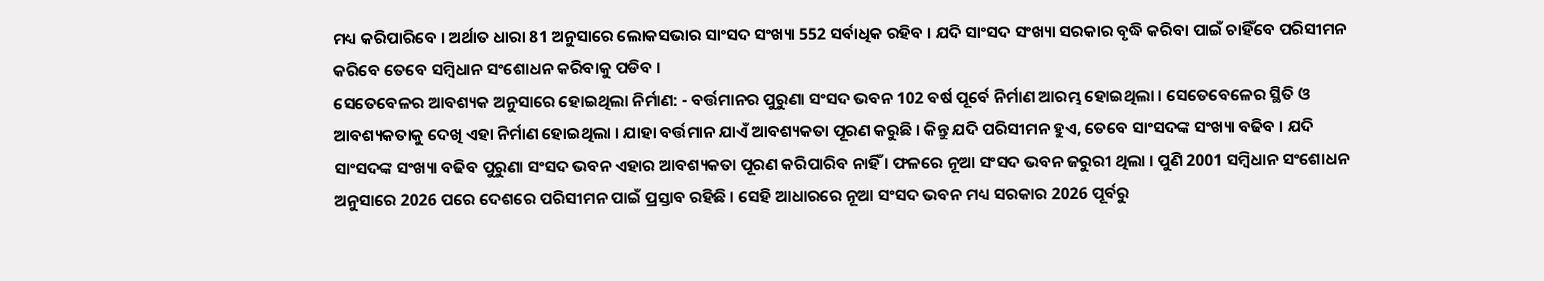ମଧ୍ୟ କରିପାରିବେ । ଅର୍ଥାତ ଧାରା 81 ଅନୁସାରେ ଲୋକସଭାର ସାଂସଦ ସଂଖ୍ୟା 552 ସର୍ବାଧିକ ରହିବ । ଯଦି ସାଂସଦ ସଂଖ୍ୟା ସରକାର ବୃଦ୍ଧି କରିବା ପାଇଁ ଚାହିଁବେ ପରିସୀମନ କରିବେ ତେବେ ସମ୍ବିଧାନ ସଂଶୋଧନ କରିବାକୁ ପଡିବ ।
ସେତେବେଳର ଆବଶ୍ୟକ ଅନୁସାରେ ହୋଇଥିଲା ନିର୍ମାଣ: - ବର୍ତ୍ତମାନର ପୁରୁଣା ସଂସଦ ଭବନ 102 ବର୍ଷ ପୂର୍ବେ ନିର୍ମାଣ ଆରମ୍ଭ ହୋଇଥିଲା । ସେତେବେଳେର ସ୍ଥିତି ଓ ଆବଶ୍ୟକତାକୁ ଦେଖି ଏହା ନିର୍ମାଣ ହୋଇଥିଲା । ଯାହା ବର୍ତ୍ତମାନ ଯାଏଁ ଆବଶ୍ୟକତା ପୂରଣ କରୁଛି । କିନ୍ତୁ ଯଦି ପରିସୀମନ ହୁଏ, ତେବେ ସାଂସଦଙ୍କ ସଂଖ୍ୟା ବଢିବ । ଯଦି ସାଂସଦଙ୍କ ସଂଖ୍ୟା ବଢିବ ପୁରୁଣା ସଂସଦ ଭବନ ଏହାର ଆବଶ୍ୟକତା ପୂରଣ କରିପାରିବ ନାହିଁ । ଫଳରେ ନୂଆ ସଂସଦ ଭବନ ଜରୁରୀ ଥିଲା । ପୁଣି 2001 ସମ୍ବିଧାନ ସଂଶୋଧନ ଅନୁସାରେ 2026 ପରେ ଦେଶରେ ପରିସୀମନ ପାଇଁ ପ୍ରସ୍ତାବ ରହିଛି । ସେହି ଆଧାରରେ ନୂଆ ସଂସଦ ଭବନ ମଧ୍ୟ ସରକାର 2026 ପୂର୍ବରୁ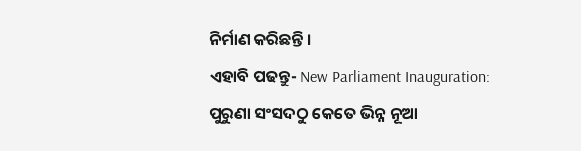ନିର୍ମାଣ କରିଛନ୍ତି ।
ଏହାବି ପଢନ୍ତୁ- New Parliament Inauguration: ପୁରୁଣା ସଂସଦଠୁ କେତେ ଭିନ୍ନ ନୂଆ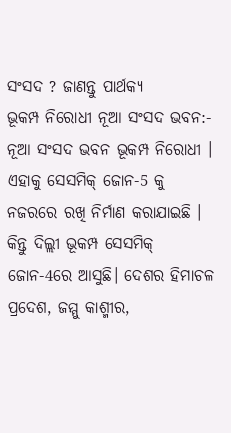ସଂସଦ ? ଜାଣନ୍ତୁ ପାର୍ଥକ୍ୟ
ଭୂକମ୍ପ ନିରୋଧୀ ନୂଆ ସଂସଦ ଭବନ:- ନୂଆ ସଂସଦ ଭବନ ଭୂକମ୍ପ ନିରୋଧୀ । ଏହାକୁ ସେସମିକ୍ ଜୋନ-5 କୁ ନଜରରେ ରଖି ନିର୍ମାଣ କରାଯାଇଛି । କିନ୍ତୁ ଦିଲ୍ଲୀ ଭୂକମ୍ପ ସେସମିକ୍ ଜୋନ-4ରେ ଆସୁଛି। ଦେଶର ହିମାଚଳ ପ୍ରଦେଶ, ଜମ୍ମୁ କାଶ୍ମୀର,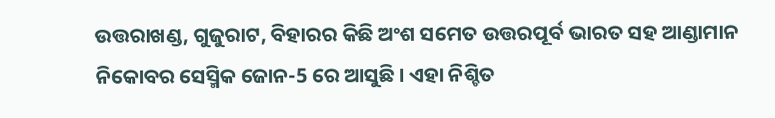ଉତ୍ତରାଖଣ୍ଡ, ଗୁଜୁରାଟ, ବିହାରର କିଛି ଅଂଶ ସମେତ ଉତ୍ତରପୂର୍ବ ଭାରତ ସହ ଆଣ୍ଡାମାନ ନିକୋବର ସେସ୍ମିକ ଜୋନ-5 ରେ ଆସୁଛି । ଏହା ନିଶ୍ଚିତ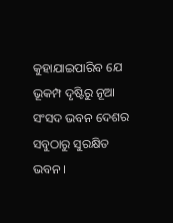କୁହାଯାଇପାରିବ ଯେ ଭୂକମ୍ପ ଦୃଷ୍ଟିରୁ ନୂଆ ସଂସଦ ଭବନ ଦେଶର ସବୁଠାରୁ ସୁରକ୍ଷିତ ଭବନ ।